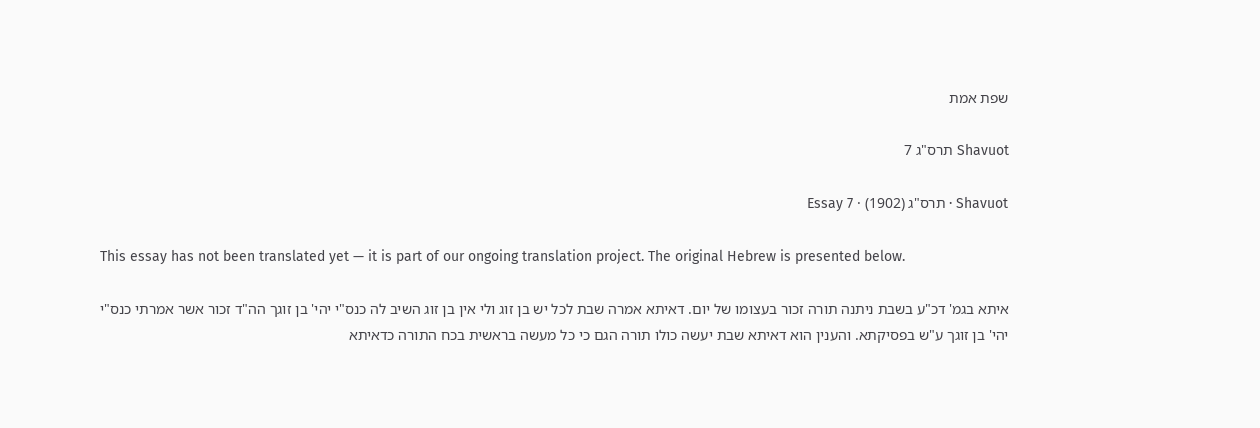שפת אמת

Shavuot תרס"ג 7

Shavuot · תרס"ג (1902) · Essay 7

This essay has not been translated yet — it is part of our ongoing translation project. The original Hebrew is presented below.

איתא בגמ' דכ"ע בשבת ניתנה תורה זכור בעצומו של יום. דאיתא אמרה שבת לכל יש בן זוג ולי אין בן זוג השיב לה כנס"י יהי' בן זוגך הה"ד זכור אשר אמרתי כנס"י יהי' בן זוגך ע"ש בפסיקתא. והענין הוא דאיתא שבת יעשה כולו תורה הגם כי כל מעשה בראשית בכח התורה כדאיתא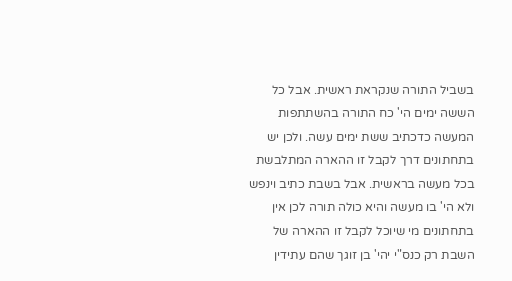בשביל התורה שנקראת ראשית. אבל כל הששה ימים הי' כח התורה בהשתתפות המעשה כדכתיב ששת ימים עשה. ולכן יש בתחתונים דרך לקבל זו ההארה המתלבשת בכל מעשה בראשית. אבל בשבת כתיב וינפש ולא הי' בו מעשה והיא כולה תורה לכן אין בתחתונים מי שיוכל לקבל זו ההארה של השבת רק כנס"י יהי' בן זוגך שהם עתידין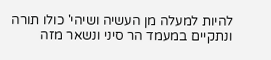להיות למעלה מן העשיה ושיהי' כולו תורה ונתקיים במעמד הר סיני ונשאר מזה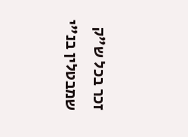זכר בכל ש"ק שמבטלין בנ"י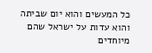כל המעשים והוא יום שביתה והוא עדות על ישראל שהם מיוחדים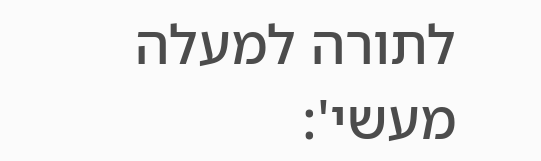לתורה למעלה מעשי':